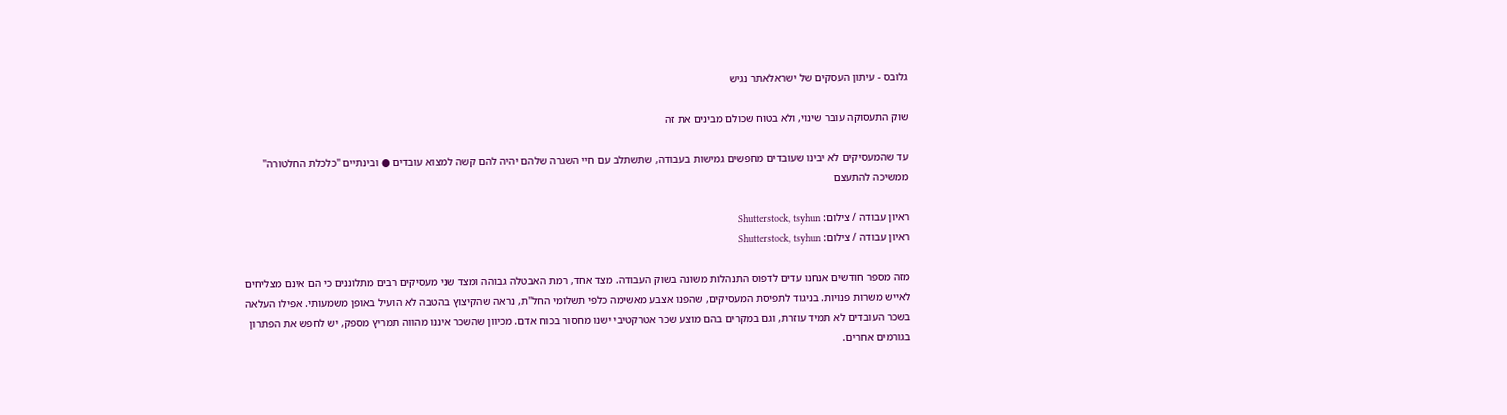גלובס - עיתון העסקים של ישראלאתר נגיש

שוק התעסוקה עובר שינוי, ולא בטוח שכולם מבינים את זה

עד שהמעסיקים לא יבינו שעובדים מחפשים גמישות בעבודה, שתשתלב עם חיי השגרה שלהם יהיה להם קשה למצוא עובדים ● ובינתיים "כלכלת החלטורה" ממשיכה להתעצם

ראיון עבודה / צילום: Shutterstock, tsyhun
ראיון עבודה / צילום: Shutterstock, tsyhun

מזה מספר חודשים אנחנו עדים לדפוס התנהלות משונה בשוק העבודה. מצד אחד, רמת האבטלה גבוהה ומצד שני מעסיקים רבים מתלוננים כי הם אינם מצליחים לאייש משרות פנויות. בניגוד לתפיסת המעסיקים, שהפנו אצבע מאשימה כלפי תשלומי החל"ת, נראה שהקיצוץ בהטבה לא הועיל באופן משמעותי. אפילו העלאה בשכר העובדים לא תמיד עוזרת, וגם במקרים בהם מוצע שכר אטרקטיבי ישנו מחסור בכוח אדם. מכיוון שהשכר איננו מהווה תמריץ מספק, יש לחפש את הפתרון בגורמים אחרים.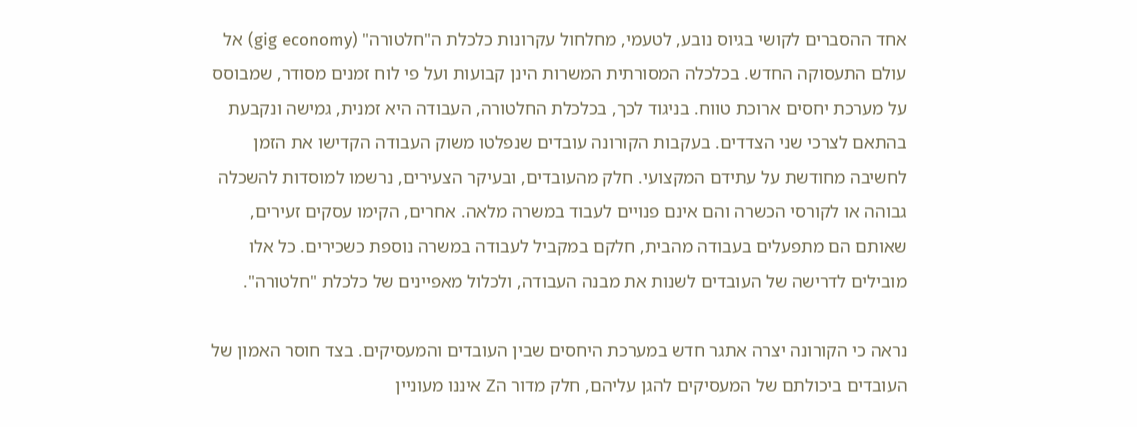אחד ההסברים לקושי בגיוס נובע, לטעמי, מחלחול עקרונות כלכלת ה"חלטורה" (gig economy) אל עולם התעסוקה החדש. בכלכלה המסורתית המשרות הינן קבועות ועל פי לוח זמנים מסודר, שמבוסס על מערכת יחסים ארוכת טווח. בניגוד לכך, בכלכלת החלטורה, העבודה היא זמנית, גמישה ונקבעת בהתאם לצרכי שני הצדדים. בעקבות הקורונה עובדים שנפלטו משוק העבודה הקדישו את הזמן לחשיבה מחודשת על עתידם המקצועי. חלק מהעובדים, ובעיקר הצעירים, נרשמו למוסדות להשכלה גבוהה או לקורסי הכשרה והם אינם פנויים לעבוד במשרה מלאה. אחרים, הקימו עסקים זעירים, שאותם הם מתפעלים בעבודה מהבית, חלקם במקביל לעבודה במשרה נוספת כשכירים. כל אלו מובילים לדרישה של העובדים לשנות את מבנה העבודה, ולכלול מאפיינים של כלכלת "חלטורה".

נראה כי הקורונה יצרה אתגר חדש במערכת היחסים שבין העובדים והמעסיקים. בצד חוסר האמון של העובדים ביכולתם של המעסיקים להגן עליהם, חלק מדור הZ איננו מעוניין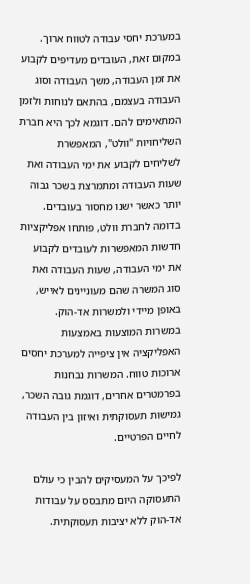במערכת יחסי עבודה לטווח ארוך. במקום זאת, העובדים מעדיפים לקבוע את זמן העבודה, משך העבודה וסוג העבודה בעצמם, בהתאם לנוחות ולזמן המתאימים להם. דוגמא לכך היא חברת השליחויות "וולט", המאפשרת לשליחים לקבוע את ימי העבודה ואת שעות העבודה ומתמרצת בשכר גבוה יותר כאשר ישנו מחסור בעובדים. בדומה לחברת וולט, פותחו אפליקציות חדשות המאפשרות לעובדים לקבוע את ימי העבודה, שעות העבודה ואת סוג המשרה שהם מעוניינים לאייש, באופן מיידי ולמשרות אד-הוק. במשרות המוצעות באמצעות האפליקציה אין ציפייה למערכת יחסים ארוכות טווח. המשרות נבחנות בפרמטרים אחרים, דוגמת גובה השכר, גמישות תעסוקתית ואיזון בין העבודה לחיים הפרטיים.

לפיכך על המעסיקים להבין כי עולם התעסוקה היום מתבסס על עבודות אד-הוק ללא יציבות תעסוקתית.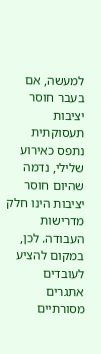למעשה, אם בעבר חוסר יציבות תעסוקתית נתפס כאירוע שלילי, נדמה שהיום חוסר יציבות הינו חלק מדרישות העבודה. לכן, במקום להציע לעובדים אתגרים מסורתיים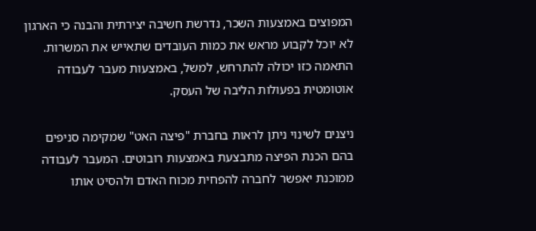המפוצים באמצעות השכר, נדרשת חשיבה יצירתית והבנה כי הארגון לא יוכל לקבוע מראש את כמות העובדים שתאייש את המשרות. התאמה כזו יכולה להתרחש, למשל, באמצעות מעבר לעבודה אוטומטית בפעולות הליבה של העסק.

ניצנים לשינוי ניתן לראות בחברת "פיצה האט" שמקימה סניפים בהם הכנת הפיצה מתבצעת באמצעות רובוטים. המעבר לעבודה ממוכנת יאפשר לחברה להפחית מכוח האדם ולהסיט אותו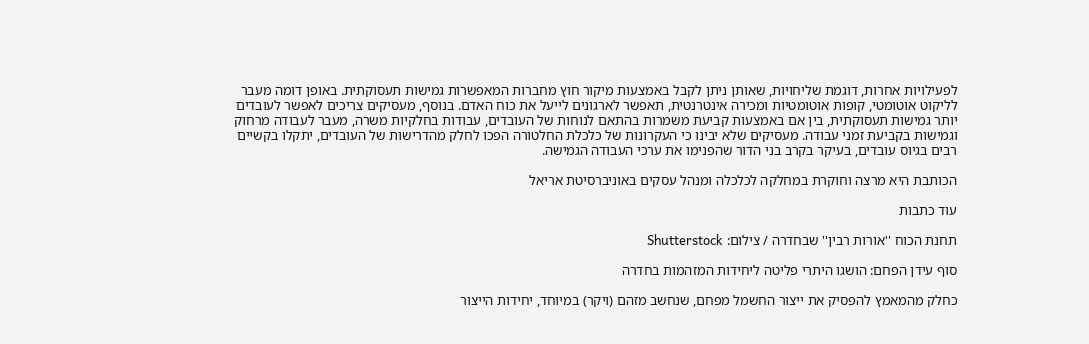לפעילויות אחרות, דוגמת שליחויות, שאותן ניתן לקבל באמצעות מיקור חוץ מחברות המאפשרות גמישות תעסוקתית. באופן דומה מעבר לליקוט אוטומטי, קופות אוטומטיות ומכירה אינטרנטית, תאפשר לארגונים לייעל את כוח האדם. בנוסף, מעסיקים צריכים לאפשר לעובדים יותר גמישות תעסוקתית, בין אם באמצעות קביעת משמרות בהתאם לנוחות של העובדים, עבודות בחלקיות משרה, מעבר לעבודה מרחוק וגמישות בקביעת זמני עבודה. מעסיקים שלא יבינו כי העקרונות של כלכלת החלטורה הפכו לחלק מהדרישות של העובדים, יתקלו בקשיים רבים בגיוס עובדים, בעיקר בקרב בני הדור שהפנימו את ערכי העבודה הגמישה.

הכותבת היא מרצה וחוקרת במחלקה לכלכלה ומנהל עסקים באוניברסיטת אריאל

עוד כתבות

תחנת הכוח ''אורות רבין'' שבחדרה / צילום: Shutterstock

סוף עידן הפחם: הושגו היתרי פליטה ליחידות המזהמות בחדרה

כחלק מהמאמץ להפסיק את ייצור החשמל מפחם, שנחשב מזהם (ויקר) במיוחד, יחידות הייצור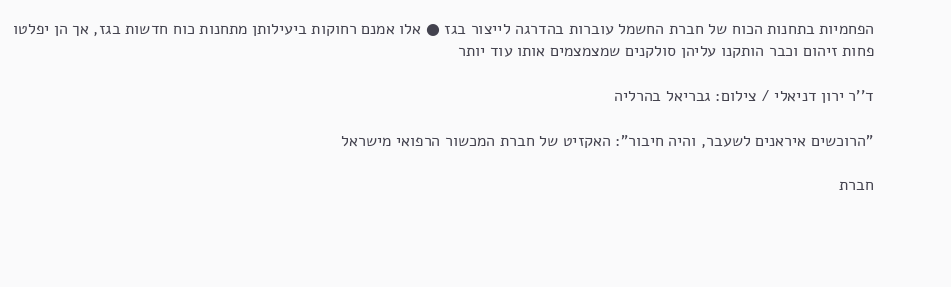הפחמיות בתחנות הכוח של חברת החשמל עוברות בהדרגה לייצור בגז ● אלו אמנם רחוקות ביעילותן מתחנות כוח חדשות בגז, אך הן יפלטו פחות זיהום וכבר הותקנו עליהן סולקנים שמצמצמים אותו עוד יותר

ד''ר ירון דניאלי / צילום: גבריאל בהרליה

"הרוכשים איראנים לשעבר, והיה חיבור": האקזיט של חברת המכשור הרפואי מישראל

חברת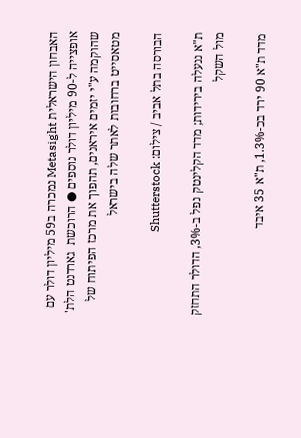האבחון הישראלית Metasight נמכרה ב59 מיליון דולר עם אופצייה ל-90 מיליון דולר נוספים ● הרוכשת  גארדנט הלת' שהוקמה ע"י יזמים איראנים, תהפוך את מרכז הפיתוח של מטאסייט ברחובות לאתר שלה בישראל

הבורסה בתל אביב / צילום: Shutterstock

ת"א ננעלה בירידות; מדד הקלינטק נפל ב-3%, הדולר התחזק מול השקל

מדד ת"א 90 ירד בכ-1.3%, ת"א 35 איבד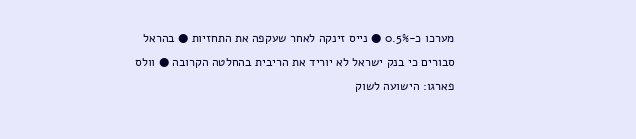מערכו כ-0.5% ● נייס זינקה לאחר שעקפה את התחזיות ● בהראל סבורים כי בנק ישראל לא יוריד את הריבית בהחלטה הקרובה ● וולס פארגו: הישועה לשוק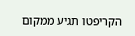הקריפטו תגיע ממקום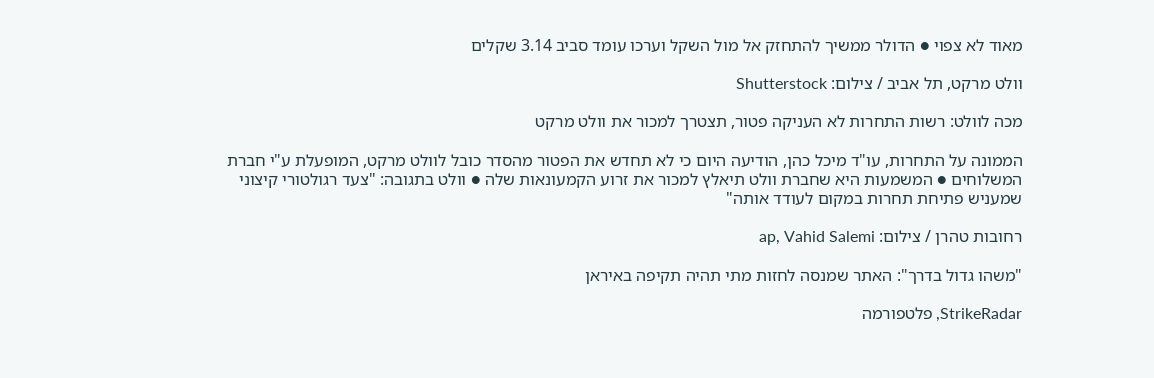מאוד לא צפוי ● הדולר ממשיך להתחזק אל מול השקל וערכו עומד סביב 3.14 שקלים

וולט מרקט, תל אביב / צילום: Shutterstock

מכה לוולט: רשות התחרות לא העניקה פטור, תצטרך למכור את וולט מרקט

הממונה על התחרות, עו"ד מיכל כהן, הודיעה היום כי לא תחדש את הפטור מהסדר כובל לוולט מרקט, המופעלת ע"י חברת המשלוחים ● המשמעות היא שחברת וולט תיאלץ למכור את זרוע הקמעונאות שלה ● וולט בתגובה: "צעד רגולטורי קיצוני שמעניש פתיחת תחרות במקום לעודד אותה"

רחובות טהרן / צילום: ap, Vahid Salemi

"משהו גדול בדרך": האתר שמנסה לחזות מתי תהיה תקיפה באיראן

StrikeRadar, פלטפורמה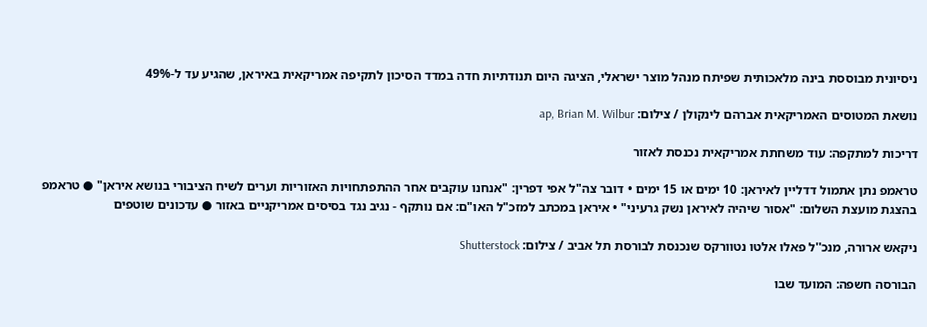ניסיונית מבוססת בינה מלאכותית שפיתח מנהל מוצר ישראלי, הציגה היום תנודתיות חדה במדד הסיכון לתקיפה אמריקאית באיראן, שהגיע עד ל-49%

נושאת המטוסים האמריקאית אברהם לינקולן / צילום: ap, Brian M. Wilbur

דריכות למתקפה: עוד משחתת אמריקאית נכנסת לאזור

טראמפ נתן אתמול דדליין לאיראן: 10 ימים או 15 ימים • דובר צה"ל אפי דפרין: "אנחנו עוקבים אחר ההתפתחויות האזוריות וערים לשיח הציבורי בנושא איראן" ● טראמפ בהצגת מועצת השלום: "אסור שיהיה לאיראן נשק גרעיני" • איראן במכתב למזכ"ל האו"ם: אם נותקף - נגיב נגד בסיסים אמריקניים באזור ● עדכונים שוטפים

ניקאש ארורה, מנכ''ל פאלו אלטו נטוורקס שנכנסת לבורסת תל אביב / צילום: Shutterstock

הבורסה חשפה: המועד שבו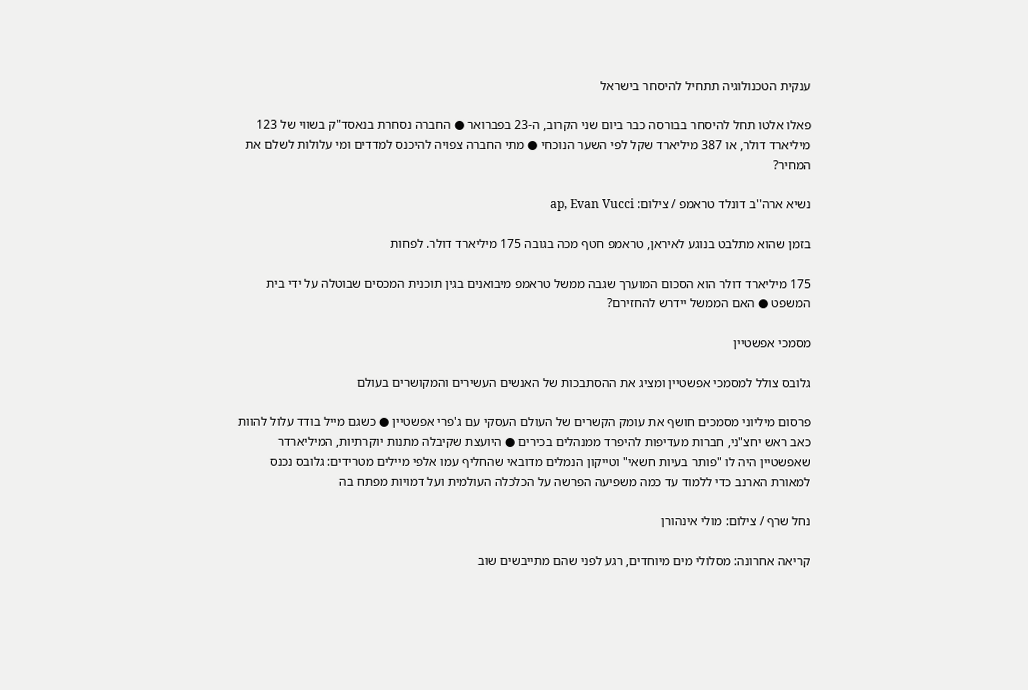ענקית הטכנולוגיה תתחיל להיסחר בישראל

פאלו אלטו תחל להיסחר בבורסה כבר ביום שני הקרוב, ה-23 בפברואר ● החברה נסחרת בנאסד"ק בשווי של 123 מיליארד דולר, או 387 מיליארד שקל לפי השער הנוכחי ● מתי החברה צפויה להיכנס למדדים ומי עלולות לשלם את המחיר?

נשיא ארה''ב דונלד טראמפ / צילום: ap, Evan Vucci

בזמן שהוא מתלבט בנוגע לאיראן, טראמפ חטף מכה בגובה 175 מיליארד דולר. לפחות

175 מיליארד דולר הוא הסכום המוערך שגבה ממשל טראמפ מיבואנים בגין תוכנית המכסים שבוטלה על ידי בית המשפט ● האם הממשל יידרש להחזירם?

מסמכי אפשטיין

גלובס צולל למסמכי אפשטיין ומציג את ההסתבכות של האנשים העשירים והמקושרים בעולם

פרסום מיליוני מסמכים חושף את עומק הקשרים של העולם העסקי עם ג'פרי אפשטיין ● כשגם מייל בודד עלול להוות כאב ראש יחצ"ני, חברות מעדיפות להיפרד ממנהלים בכירים ● היועצת שקיבלה מתנות יוקרתיות, המיליארדר שאפשטיין היה לו "פותר בעיות חשאי" וטייקון הנמלים מדובאי שהחליף עמו אלפי מיילים מטרידים: גלובס נכנס למאורת הארנב כדי ללמוד עד כמה משפיעה הפרשה על הכלכלה העולמית ועל דמויות מפתח בה

נחל שרף / צילום: מולי אינהורן

קריאה אחרונה: מסלולי מים מיוחדים, רגע לפני שהם מתייבשים שוב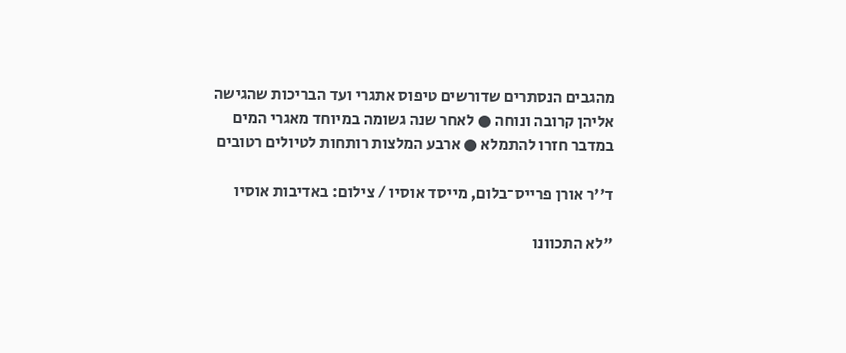מהגבים הנסתרים שדורשים טיפוס אתגרי ועד הבריכות שהגישה אליהן קרובה ונוחה ● לאחר שנה גשומה במיוחד מאגרי המים במדבר חזרו להתמלא ● ארבע המלצות רותחות לטיולים רטובים

ד''ר אורן פרייס־בלום, מייסד אוסיו / צילום: באדיבות אוסיו

"לא התכוונו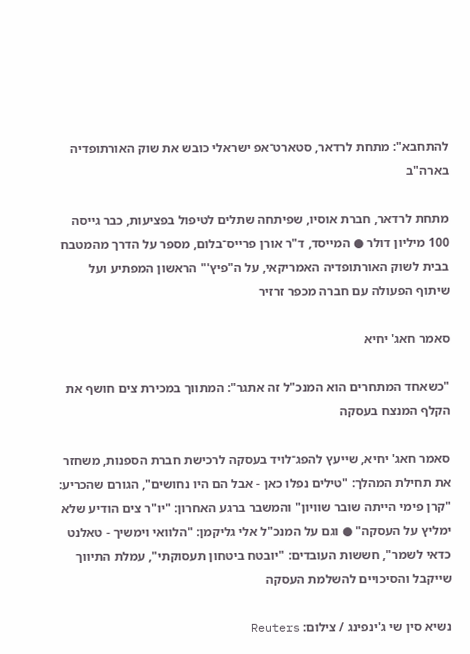להתחבא": מתחת לרדאר, סטארט־אפ ישראלי כובש את שוק האורתופדיה בארה"ב

מתחת לרדאר, חברת אוסיו, שפיתחה שתלים לטיפול בפציעות, כבר גייסה 100 מיליון דולר ● המייסד, ד"ר אורן פרייס־בלום, מספר על הדרך מהמטבח בבית לשוק האורתופדיה האמריקאי, על ה"פיץ'" הראשון המפתיע ועל שיתוף הפעולה עם חברה מכפר זרזיר

סאמר חאג' יחיא

"כשאחד המתחרים הוא המנכ"ל זה אתגר": המתווך במכירת צים חושף את הקלף המנצח בעסקה

סאמר חאג' יחיא, שייעץ להפג־לויד בעסקה לרכישת חברת הספנות, משחזר את תחילת המהלך: "טילים נפלו כאן - אבל הם היו נחושים", הגורם שהכריע: "קרן פימי הייתה שובר שוויון" והמשבר ברגע האחרון: "יו"ר צים הודיע שלא ימליץ על העסקה" ● וגם על המנכ"ל אלי גליקמן: "הלוואי וימשיך - טאלנט כדאי לשמר", חששות העובדים: "יובטח ביטחון תעסוקתי", עמלת התיווך שייקבל והסיכויים להשלמת העסקה

נשיא סין שי ג'ינפינג / צילום: Reuters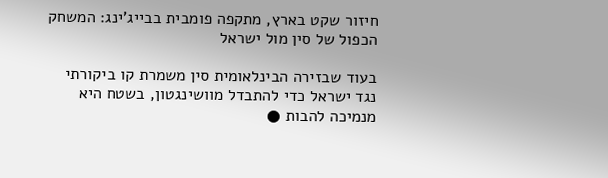חיזור שקט בארץ, מתקפה פומבית בבייג'ינג: המשחק הכפול של סין מול ישראל

בעוד שבזירה הבינלאומית סין משמרת קו ביקורתי נגד ישראל כדי להתבדל מוושינגטון, בשטח היא מנמיכה להבות ●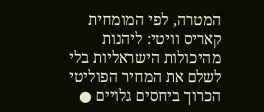המטרה, לפי המומחית קאריס וויטי: ליהנות מהיכולות הישראליות בלי לשלם את המחיר הפוליטי הכרוך ביחסים גלויים ●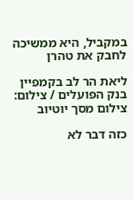במקביל, היא ממשיכה לחבק את טהרן

ליאת הר לב בקמפיין בנק הפועלים / צילום: צילום מסך יוטיוב

כזה דבר לא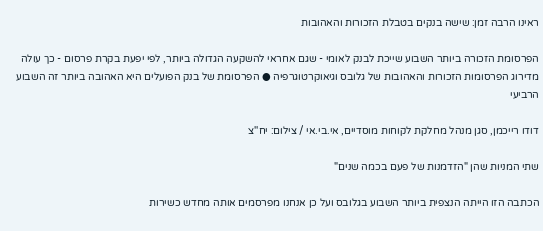ראינו הרבה זמן: שישה בנקים בטבלת הזכורות והאהובות

הפרסומת הזכורה ביותר השבוע שייכת לבנק לאומי - שגם אחראי להשקעה הגדולה ביותר, לפי יפעת בקרת פרסום - כך עולה מדירוג הפרסומות הזכורות והאהובות של גלובס וגיאוקרטוגרפיה ● הפרסומת של בנק הפועלים היא האהובה ביותר זה השבוע הרביעי

דודו רייכמן, סגן מנהל מחלקת לקוחות מוסדיים, אי.בי.אי / צילום: יח''צ

שתי המניות שהן "הזדמנות של פעם בכמה שנים"

הכתבה הזו הייתה הנצפית ביותר השבוע בגלובס ועל כן אנחנו מפרסמים אותה מחדש כשירות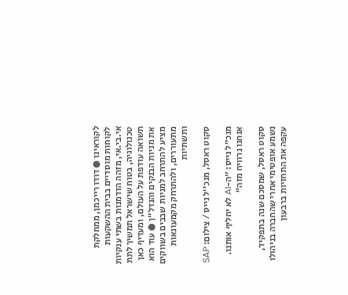לקוראינו ● דודו רייכמן, ממחלקת לקוחות מוסדיים בבית ההשקעות אי.בי.אי, מזהה הזדמנות בשתי ענקיות טכנולוגיה, בטוח שישראל תמשיך לתת תשואה עודפת על העולם, ומעדיף כאן את מניות הבנקים והנדל"ן ● עוד הוא מציע להתרחב למניות שבבים בשווקים מתעוררים, ולהתרחק מקמעונאות ותשתיות

סקוט ראסל, מנכ''ל נייס / צילום: SAP

מנכ"ל נייס: "ה-AI לא יחליף אותנו. אנחנו נרוויח מזה"

סקוט ראסל, שמסכם שנה בתפקיד, נשמע אופטימי אחרי שהחברה בניהולו עקפה את התחזיות ברבעון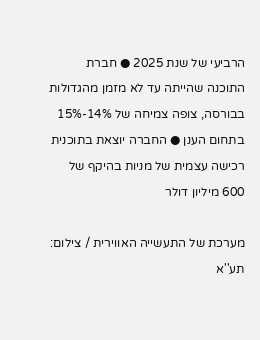הרביעי של שנת 2025 ● חברת התוכנה שהייתה עד לא מזמן מהגדולות בבורסה, צופה צמיחה של 14%-15% בתחום הענן ● החברה יוצאת בתוכנית רכישה עצמית של מניות בהיקף של 600 מיליון דולר

מערכת של התעשייה האווירית / צילום: תע''א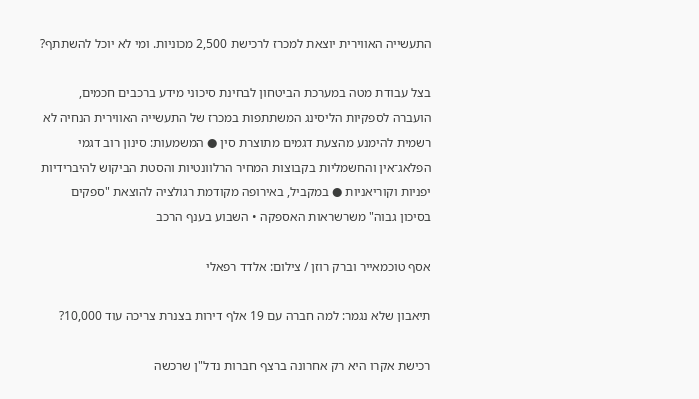התעשייה האווירית יוצאת למכרז לרכישת 2,500 מכוניות. ומי לא יוכל להשתתף?

בצל עבודת מטה במערכת הביטחון לבחינת סיכוני מידע ברכבים חכמים, הועברה לספקיות הליסינג המשתתפות במכרז של התעשייה האווירית הנחיה לא רשמית להימנע מהצעת דגמים מתוצרת סין ● המשמעות: סינון רוב דגמי הפלאג־אין והחשמליות בקבוצות המחיר הרלוונטיות והסטת הביקוש להיברידיות יפניות וקוריאניות ● במקביל, באירופה מקודמת רגולציה להוצאת "ספקים בסיכון גבוה" משרשראות האספקה • השבוע בענף הרכב

אסף טוכמאייר וברק רוזן / צילום: אלדד רפאלי

תיאבון שלא נגמר: למה חברה עם 19 אלף דירות בצנרת צריכה עוד 10,000?

רכישת אקרו היא רק אחרונה ברצף חברות נדל"ן שרכשה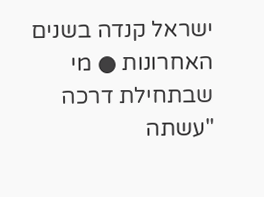ישראל קנדה בשנים האחרונות ● מי שבתחילת דרכה "עשתה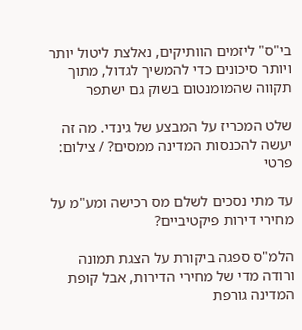בי"ס" ליזמים הוותיקים, נאלצת ליטול יותר ויותר סיכונים כדי להמשיך לגדול, מתוך תקווה שהמומנטום בשוק גם ישתפר

שלט המכריז על המבצע של גינדי. מה זה יעשה להכנסות המדינה ממסים? / צילום: פרטי

עד מתי נסכים לשלם מס רכישה ומע"מ על מחירי דירות פיקטיביים?

הלמ"ס ספגה ביקורת על הצגת תמונה ורודה מדי של מחירי הדירות, אבל קופת המדינה גורפת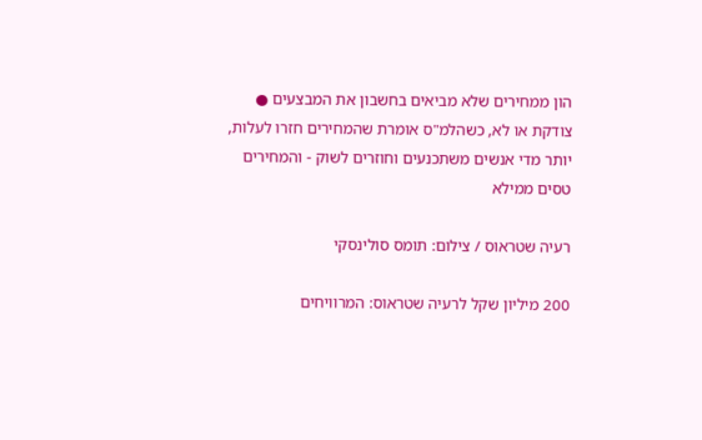הון ממחירים שלא מביאים בחשבון את המבצעים ● צודקת או לא, כשהלמ"ס אומרת שהמחירים חזרו לעלות, יותר מדי אנשים משתכנעים וחוזרים לשוק - והמחירים טסים ממילא

רעיה שטראוס / צילום: תומס סולינסקי

200 מיליון שקל לרעיה שטראוס: המרוויחים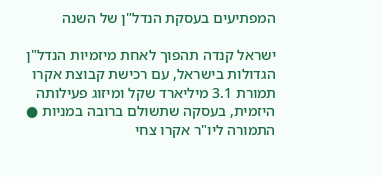המפתיעים בעסקת הנדל"ן של השנה

ישראל קנדה תהפוך לאחת מיזמיות הנדל"ן הגדולות בישראל, עם רכישת קבוצת אקרו תמורת 3.1 מיליארד שקל ומיזוג פעילותה היזמית, בעסקה שתשולם ברובה במניות ● התמורה ליו"ר אקרו צחי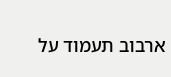ארבוב תעמוד על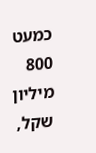כמעט 800 מיליון שקל,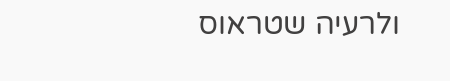ולרעיה שטראוס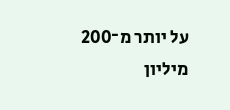על יותר מ־200 מיליון